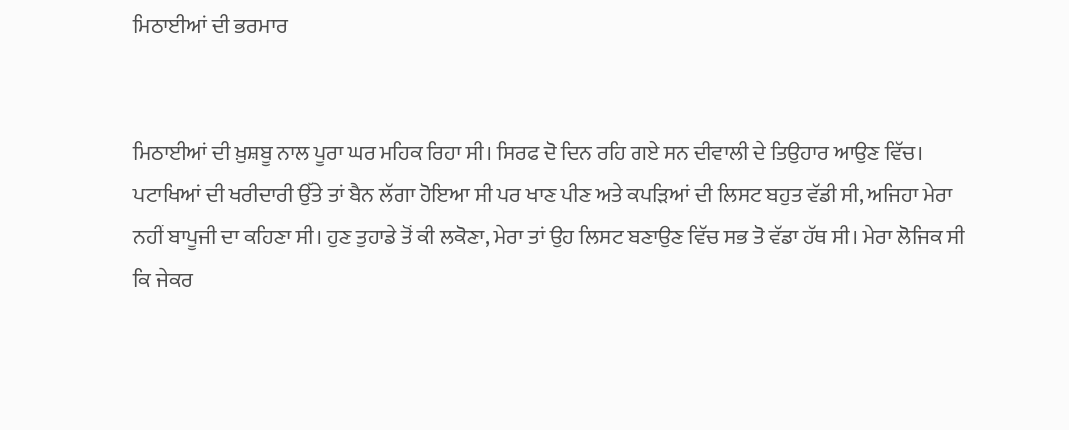ਮਿਠਾਈਆਂ ਦੀ ਭਰਮਾਰ


ਮਿਠਾਈਆਂ ਦੀ ਖ਼ੁਸ਼ਬੂ ਨਾਲ ਪੂਰਾ ਘਰ ਮਹਿਕ ਰਿਹਾ ਸੀ। ਸਿਰਫ ਦੋ ਦਿਨ ਰਹਿ ਗਏ ਸਨ ਦੀਵਾਲੀ ਦੇ ਤਿਉਹਾਰ ਆਉਣ ਵਿੱਚ। ਪਟਾਖਿਆਂ ਦੀ ਖਰੀਦਾਰੀ ਉੱਤੇ ਤਾਂ ਬੈਨ ਲੱਗਾ ਹੋਇਆ ਸੀ ਪਰ ਖਾਣ ਪੀਣ ਅਤੇ ਕਪੜਿਆਂ ਦੀ ਲਿਸਟ ਬਹੁਤ ਵੱਡੀ ਸੀ, ਅਜਿਹਾ ਮੇਰਾ ਨਹੀਂ ਬਾਪੂਜੀ ਦਾ ਕਹਿਣਾ ਸੀ। ਹੁਣ ਤੁਹਾਡੇ ਤੋਂ ਕੀ ਲਕੋਣਾ, ਮੇਰਾ ਤਾਂ ਉਹ ਲਿਸਟ ਬਣਾਉਣ ਵਿੱਚ ਸਭ ਤੋ ਵੱਡਾ ਹੱਥ ਸੀ। ਮੇਰਾ ਲੋਜਿਕ ਸੀ ਕਿ ਜੇਕਰ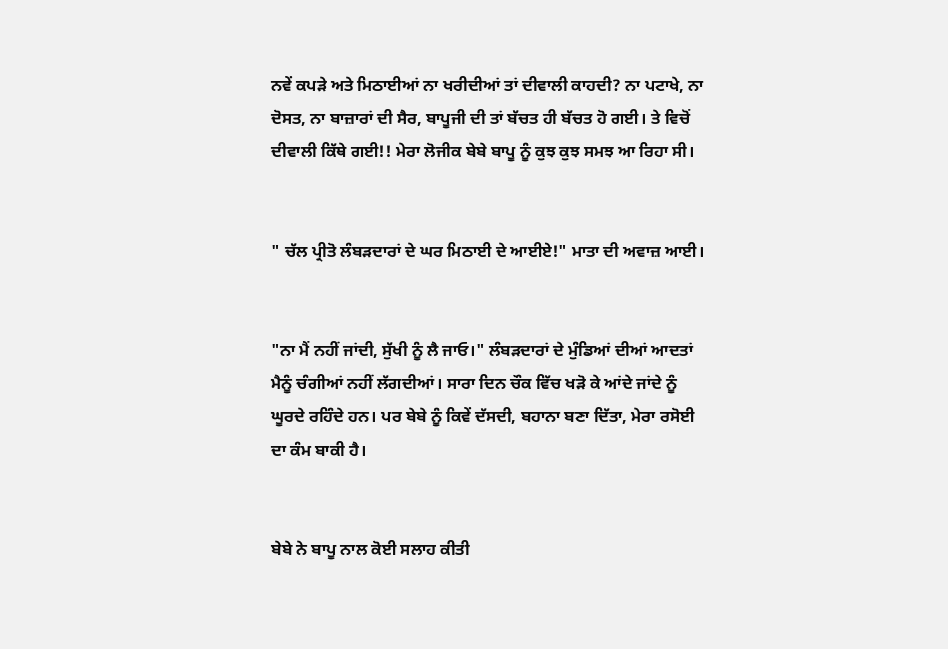ਨਵੇਂ ਕਪੜੇ ਅਤੇ ਮਿਠਾਈਆਂ ਨਾ ਖਰੀਦੀਆਂ ਤਾਂ ਦੀਵਾਲੀ ਕਾਹਦੀ? ਨਾ ਪਟਾਖੇ, ਨਾ ਦੋਸਤ, ਨਾ ਬਾਜ਼ਾਰਾਂ ਦੀ ਸੈਰ, ਬਾਪੂਜੀ ਦੀ ਤਾਂ ਬੱਚਤ ਹੀ ਬੱਚਤ ਹੋ ਗਈ। ਤੇ ਵਿਚੋਂ ਦੀਵਾਲੀ ਕਿੱਥੇ ਗਈ!! ਮੇਰਾ ਲੋਜੀਕ ਬੇਬੇ ਬਾਪੂ ਨੂੰ ਕੁਝ ਕੁਝ ਸਮਝ ਆ ਰਿਹਾ ਸੀ।


" ਚੱਲ ਪ੍ਰੀਤੋ ਲੰਬੜਦਾਰਾਂ ਦੇ ਘਰ ਮਿਠਾਈ ਦੇ ਆਈਏ!" ਮਾਤਾ ਦੀ ਅਵਾਜ਼ ਆਈ।


"ਨਾ ਮੈਂ ਨਹੀਂ ਜਾਂਦੀ, ਸੁੱਖੀ ਨੂੰ ਲੈ ਜਾਓ।" ਲੰਬੜਦਾਰਾਂ ਦੇ ਮੁੰਡਿਆਂ ਦੀਆਂ ਆਦਤਾਂ ਮੈਨੂੰ ਚੰਗੀਆਂ ਨਹੀਂ ਲੱਗਦੀਆਂ। ਸਾਰਾ ਦਿਨ ਚੌਕ ਵਿੱਚ ਖੜੋ ਕੇ ਆਂਦੇ ਜਾਂਦੇ ਨੂੰ ਘੂਰਦੇ ਰਹਿੰਦੇ ਹਨ। ਪਰ ਬੇਬੇ ਨੂੰ ਕਿਵੇਂ ਦੱਸਦੀ, ਬਹਾਨਾ ਬਣਾ ਦਿੱਤਾ, ਮੇਰਾ ਰਸੋਈ ਦਾ ਕੰਮ ਬਾਕੀ ਹੈ।


ਬੇਬੇ ਨੇ ਬਾਪੂ ਨਾਲ ਕੋਈ ਸਲਾਹ ਕੀਤੀ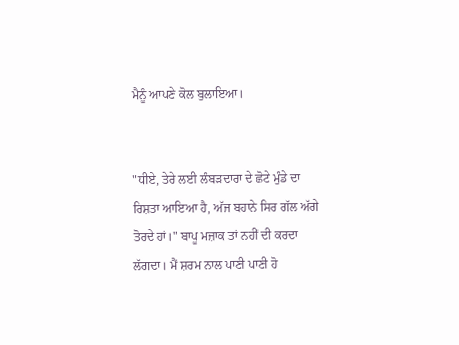ਮੈਨੂੰ ਆਪਣੇ ਕੋਲ ਬੁਲਾਇਆ।


"ਧੀਏ, ਤੇਰੇ ਲਈ ਲੰਬੜਦਾਰਾ ਦੇ ਛੋਟੇ ਮੁੰਡੇ ਦਾ ਰਿਸ਼ਤਾ ਆਇਆ ਹੈ, ਅੱਜ ਬਹਾਨੇ ਸਿਰ ਗੱਲ ਅੱਗੇ ਤੋਰਦੇ ਹਾਂ।" ਬਾਪੂ ਮਜ਼ਾਕ ਤਾਂ ਨਹੀਂ ਦੀ ਕਰਦਾ ਲੱਗਦਾ। ਮੈਂ ਸ਼ਰਮ ਨਾਲ ਪਾਣੀ ਪਾਣੀ ਹੋ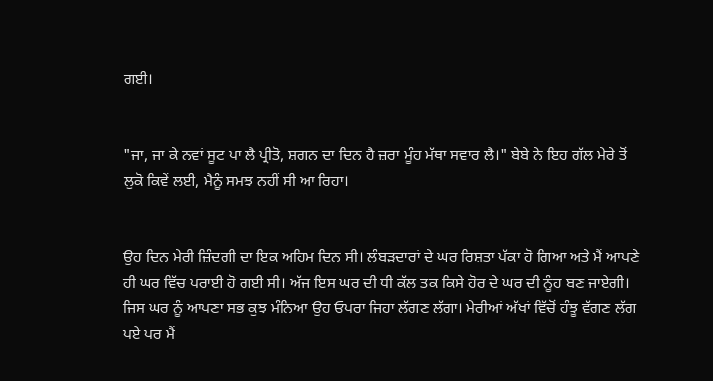ਗਈ।


"ਜਾ, ਜਾ ਕੇ ਨਵਾਂ ਸੂਟ ਪਾ ਲੈ ਪ੍ਰੀਤੋ, ਸ਼ਗਨ ਦਾ ਦਿਨ ਹੈ ਜ਼ਰਾ ਮੂੰਹ ਮੱਥਾ ਸਵਾਰ ਲੈ।" ਬੇਬੇ ਨੇ ਇਹ ਗੱਲ ਮੇਰੇ ਤੋਂ ਲੁਕੋ ਕਿਵੇਂ ਲਈ, ਮੈਨੂੰ ਸਮਝ ਨਹੀਂ ਸੀ ਆ ਰਿਹਾ।


ਉਹ ਦਿਨ ਮੇਰੀ ਜ਼ਿੰਦਗੀ ਦਾ ਇਕ ਅਹਿਮ ਦਿਨ ਸੀ। ਲੰਬੜਦਾਰਾਂ ਦੇ ਘਰ ਰਿਸ਼ਤਾ ਪੱਕਾ ਹੋ ਗਿਆ ਅਤੇ ਮੈਂ ਆਪਣੇ ਹੀ ਘਰ ਵਿੱਚ ਪਰਾਈ ਹੋ ਗਈ ਸੀ। ਅੱਜ ਇਸ ਘਰ ਦੀ ਧੀ ਕੱਲ ਤਕ ਕਿਸੇ ਹੋਰ ਦੇ ਘਰ ਦੀ ਨੂੰਹ ਬਣ ਜਾਏਗੀ। ਜਿਸ ਘਰ ਨੂੰ ਆਪਣਾ ਸਭ ਕੁਝ ਮੰਨਿਆ ਉਹ ਓਪਰਾ ਜਿਹਾ ਲੱਗਣ ਲੱਗਾ। ਮੇਰੀਆਂ ਅੱਖਾਂ ਵਿੱਚੋਂ ਹੰਝੂ ਵੱਗਣ ਲੱਗ ਪਏ ਪਰ ਮੈਂ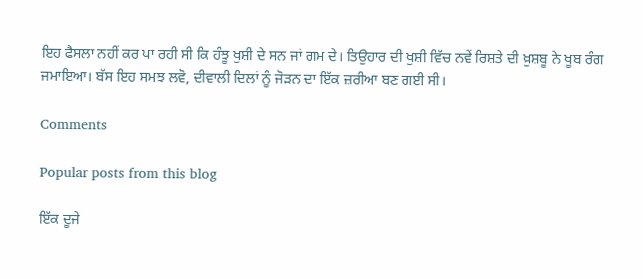ਇਹ ਫੈਸਲਾ ਨਹੀਂ ਕਰ ਪਾ ਰਹੀ ਸੀ ਕਿ ਹੰਝੂ ਖੁਸ਼ੀ ਦੇ ਸਨ ਜਾਂ ਗਮ ਦੇ। ਤਿਉਹਾਰ ਦੀ ਖੁਸ਼ੀ ਵਿੱਚ ਨਵੇਂ ਰਿਸ਼ਤੇ ਦੀ ਖ਼ੁਸ਼ਬੂ ਨੇ ਖੂਬ ਰੰਗ ਜਮਾਇਆ। ਬੱਸ ਇਹ ਸਮਝ ਲਵੋ, ਦੀਵਾਲੀ ਦਿਲਾਂ ਨੂੰ ਜੋੜਨ ਦਾ ਇੱਕ ਜ਼ਰੀਆ ਬਣ ਗਈ ਸੀ।

Comments

Popular posts from this blog

ਇੱਕ ਦੂਜੇ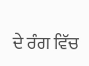ਦੇ ਰੰਗ ਵਿੱਚ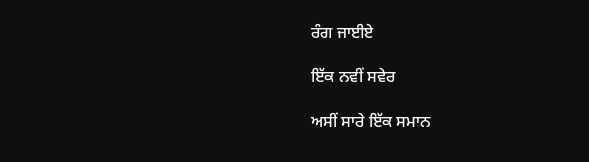ਰੰਗ ਜਾਈਏ

ਇੱਕ ਨਵੀਂ ਸਵੇਰ

ਅਸੀਂ ਸਾਰੇ ਇੱਕ ਸਮਾਨ